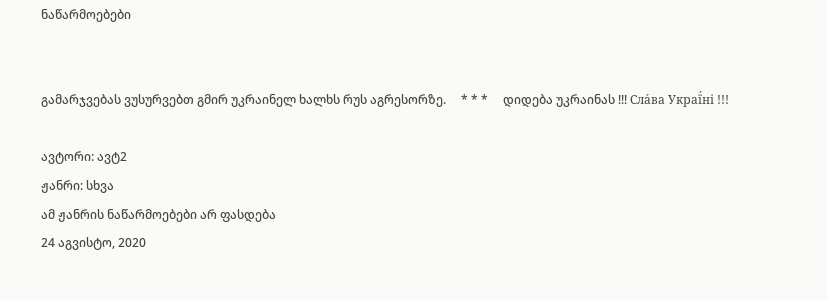ნაწარმოებები


გამარჯვებას ვუსურვებთ გმირ უკრაინელ ხალხს რუს აგრესორზე.     * * *     დიდება უკრაინას !!! Сла́ва Украї́ні !!!

ავტორი: ავტ2
ჟანრი: სხვა
ამ ჟანრის ნაწარმოებები არ ფასდება
24 აგვისტო, 2020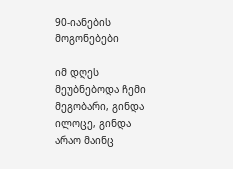90-იანების მოგონებები

იმ დღეს მეუბნებოდა ჩემი მეგობარი, გინდა ილოცე, გინდა არაო მაინც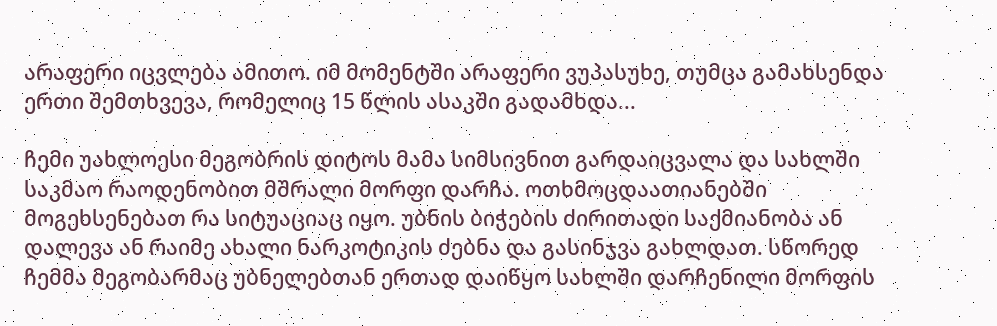არაფერი იცვლება ამითო. იმ მომენტში არაფერი ვუპასუხე, თუმცა გამახსენდა ერთი შემთხვევა, რომელიც 15 წლის ასაკში გადამხდა...

ჩემი უახლოესი მეგობრის დიტოს მამა სიმსივნით გარდაიცვალა და სახლში საკმაო რაოდენობით მშრალი მორფი დარჩა. ოთხმოცდაათიანებში მოგეხსენებათ რა სიტუაციაც იყო. უბნის ბიჭების ძირითადი საქმიანობა ან დალევა ან რაიმე ახალი ნარკოტიკის ძებნა და გასინჯვა გახლდათ. სწორედ ჩემმა მეგობარმაც უბნელებთან ერთად დაიწყო სახლში დარჩენილი მორფის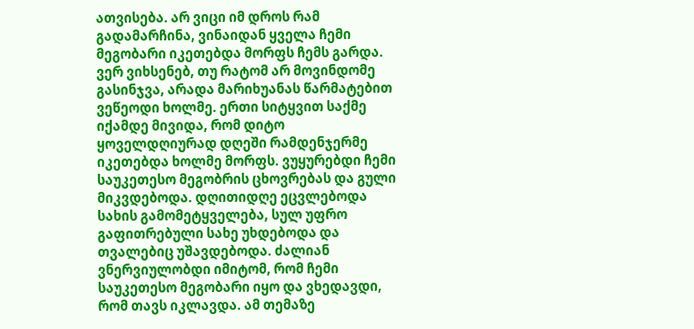ათვისება. არ ვიცი იმ დროს რამ გადამარჩინა, ვინაიდან ყველა ჩემი მეგობარი იკეთებდა მორფს ჩემს გარდა. ვერ ვიხსენებ, თუ რატომ არ მოვინდომე გასინჯვა, არადა მარიხუანას წარმატებით ვეწეოდი ხოლმე. ერთი სიტყვით საქმე იქამდე მივიდა, რომ დიტო ყოველდღიურად დღეში რამდენჯერმე იკეთებდა ხოლმე მორფს. ვუყურებდი ჩემი საუკეთესო მეგობრის ცხოვრებას და გული მიკვდებოდა. დღითიდღე ეცვლებოდა სახის გამომეტყველება, სულ უფრო გაფითრებული სახე უხდებოდა და თვალებიც უშავდებოდა. ძალიან ვნერვიულობდი იმიტომ, რომ ჩემი საუკეთესო მეგობარი იყო და ვხედავდი, რომ თავს იკლავდა. ამ თემაზე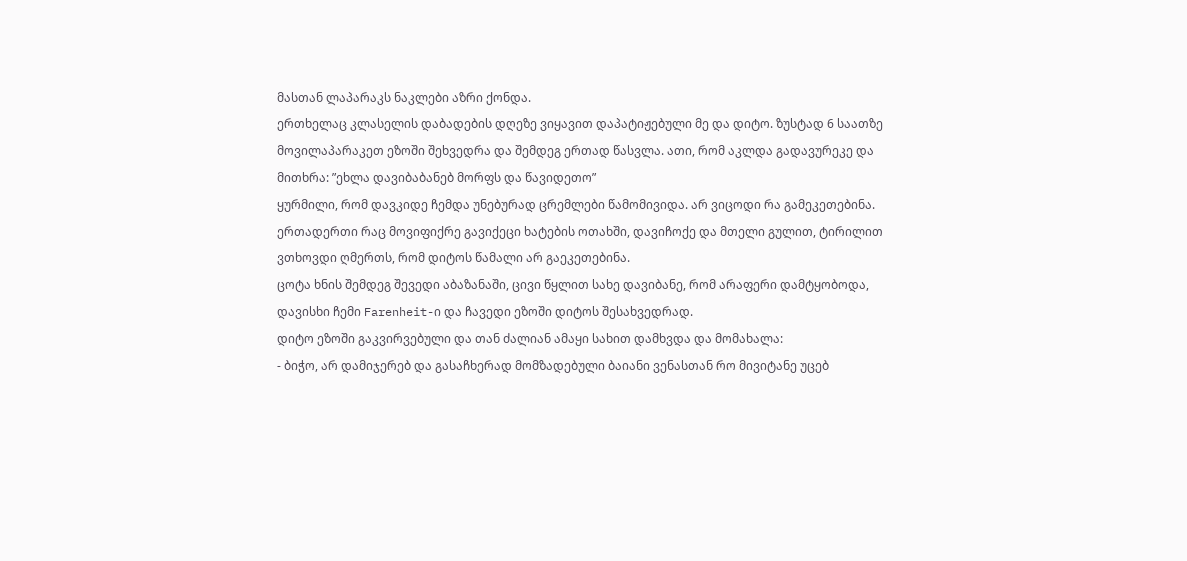მასთან ლაპარაკს ნაკლები აზრი ქონდა.
ერთხელაც კლასელის დაბადების დღეზე ვიყავით დაპატიჟებული მე და დიტო. ზუსტად 6 საათზე მოვილაპარაკეთ ეზოში შეხვედრა და შემდეგ ერთად წასვლა. ათი, რომ აკლდა გადავურეკე და მითხრა: ”ეხლა დავიბაბანებ მორფს და წავიდეთო”
ყურმილი, რომ დავკიდე ჩემდა უნებურად ცრემლები წამომივიდა. არ ვიცოდი რა გამეკეთებინა. ერთადერთი რაც მოვიფიქრე გავიქეცი ხატების ოთახში, დავიჩოქე და მთელი გულით, ტირილით ვთხოვდი ღმერთს, რომ დიტოს წამალი არ გაეკეთებინა.
ცოტა ხნის შემდეგ შევედი აბაზანაში, ცივი წყლით სახე დავიბანე, რომ არაფერი დამტყობოდა, დავისხი ჩემი Farenheit-ი და ჩავედი ეზოში დიტოს შესახვედრად.
დიტო ეზოში გაკვირვებული და თან ძალიან ამაყი სახით დამხვდა და მომახალა:
- ბიჭო, არ დამიჯერებ და გასაჩხერად მომზადებული ბაიანი ვენასთან რო მივიტანე უცებ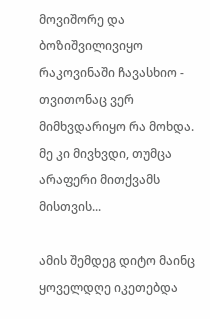მოვიშორე და ბოზიშვილივიყო რაკოვინაში ჩავასხიო -
თვითონაც ვერ მიმხვდარიყო რა მოხდა. მე კი მივხვდი, თუმცა არაფერი მითქვამს მისთვის...

ამის შემდეგ დიტო მაინც ყოველდღე იკეთებდა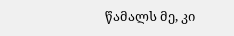წამალს მე, კი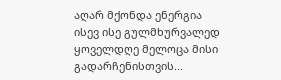აღარ მქონდა ენერგია ისევ ისე გულმხურვალედ ყოველდღე მელოცა მისი გადარჩენისთვის...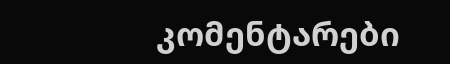კომენტარები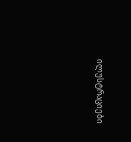ილუსტრაციები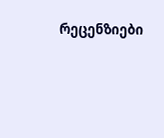რეცენზიები